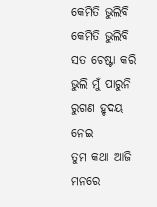କେମିତି ଭୁଲିବି
କେମିତି ଭୁଲିବି
ସତ ଚେଷ୍ଟା କରି ଭୁଲି ମୁଁ ପାରୁନି
ରୁଗଣ ହୃଦୟ ନେଇ
ତୁମ କଥା ଆଜି ମନରେ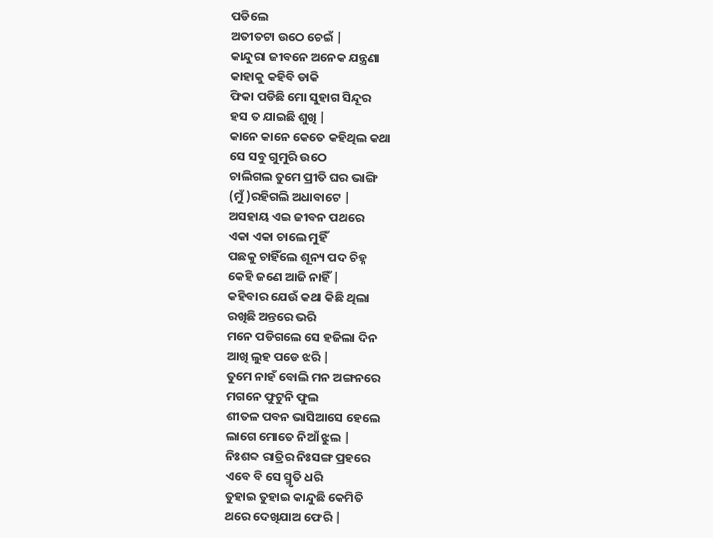ପଡିଲେ
ଅତୀତଟା ଉଠେ ଚେଇଁ |
କାନ୍ଦୁରା ଜୀବନେ ଅନେକ ଯନ୍ତ୍ରଣା
କାହାକୁ କହିବି ଡାକି
ଫିକା ପଡିଛି ମୋ ସୁହାଗ ସିନ୍ଦୂର
ହସ ତ ଯାଇଛି ଶୁଖି |
କାନେ କାନେ କେତେ କହିଥିଲ କଥା
ସେ ସବୁ ଗୁମୁରି ଉଠେ
ଚାଲିଗଲ ତୁମେ ପ୍ରୀତି ଘର ଭାଙ୍ଗି
(ମୁଁ )ରହିଗଲି ଅଧାବାଟେ |
ଅସହାୟ ଏଇ ଜୀବନ ପଥରେ
ଏକା ଏକା ଚାଲେ ମୁହିଁ
ପଛକୁ ଚାହିଁଲେ ଶୂନ୍ୟ ପଦ ଚିହ୍ନ
କେହି ଜଣେ ଆଜି ନାହିଁ |
କହିବାର ଯେଉଁ କଥା କିଛି ଥିଲା
ରଖିଛି ଅନ୍ତରେ ଭରି
ମନେ ପଡିଗଲେ ସେ ହଜିଲା ଦିନ
ଆଖି ଲୁହ ପଡେ ଝରି |
ତୁମେ ନାହଁ ବୋଲି ମନ ଅଙ୍ଗନରେ
ମଗନେ ଫୁଟୁନି ଫୁଲ
ଶୀତଳ ପବନ ଭାସିଆସେ ହେଲେ
ଲାଗେ ମୋତେ ନିଆଁ ଝୁଲ |
ନିଃଶବ୍ଦ ରାତ୍ରିର ନିଃସଙ୍ଗ ପ୍ରହରେ
ଏବେ ବି ସେ ସ୍ମୃତି ଧରି
ତୁହାଇ ତୁହାଇ କାନ୍ଦୁଛି କେମିତି
ଥରେ ଦେଖିଯାଅ ଫେରି |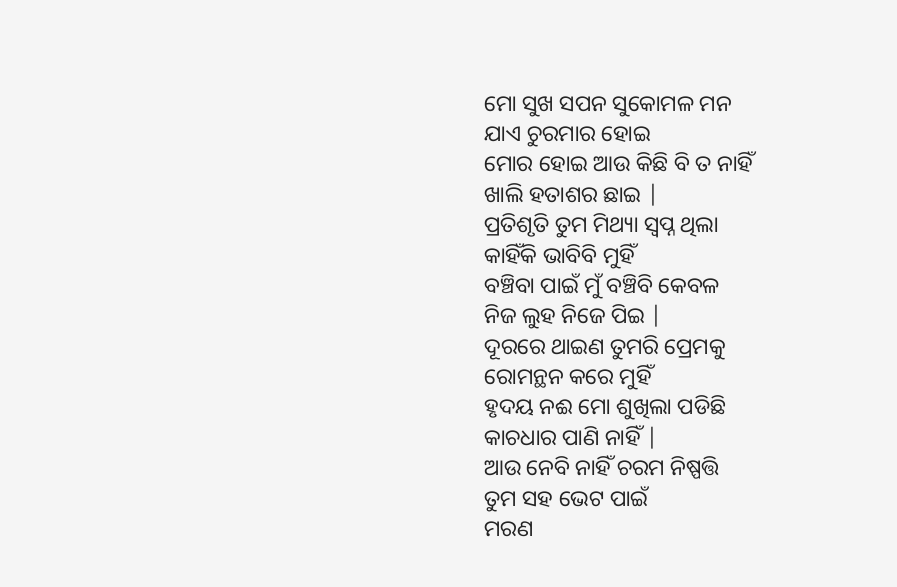ମୋ ସୁଖ ସପନ ସୁକୋମଳ ମନ
ଯାଏ ଚୁରମାର ହୋଇ
ମୋର ହୋଇ ଆଉ କିଛି ବି ତ ନାହିଁ
ଖାଲି ହତାଶର ଛାଇ |
ପ୍ରତିଶୃତି ତୁମ ମିଥ୍ୟା ସ୍ୱପ୍ନ ଥିଲା
କାହିଁକି ଭାବିବି ମୁହିଁ
ବଞ୍ଚିବା ପାଇଁ ମୁଁ ବଞ୍ଚିବି କେବଳ
ନିଜ ଲୁହ ନିଜେ ପିଇ |
ଦୂରରେ ଥାଇଣ ତୁମରି ପ୍ରେମକୁ
ରୋମନ୍ଥନ କରେ ମୁହିଁ
ହୃଦୟ ନଈ ମୋ ଶୁଖିଲା ପଡିଛି
କାଚଧାର ପାଣି ନାହିଁ |
ଆଉ ନେବି ନାହିଁ ଚରମ ନିଷ୍ପତ୍ତି
ତୁମ ସହ ଭେଟ ପାଇଁ
ମରଣ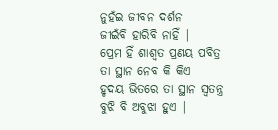ନୁହଁଇ ଜୀବନ ଦର୍ଶନ
ଜୀଇଁବି ହାରିବି ନାହିଁ |
ପ୍ରେମ ହିଁ ଶାଶ୍ୱତ ପ୍ରଣୟ ପବିତ୍ର
ତା ସ୍ଥାନ ନେବ କି କିଏ
ହୃଦୟ ଭିତରେ ତା ସ୍ଥାନ ସ୍ୱତନ୍ତ୍ର
ବୁଝି ବି ଅବୁଝା ହୁଏ |